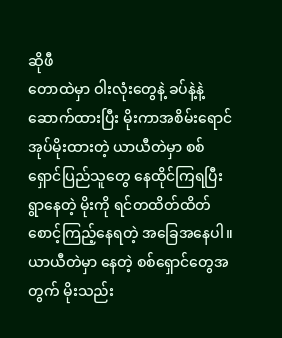ဆိုဖီ
တောထဲမှာ ဝါးလုံးတွေနဲ့ ခပ်နဲ့နဲ့ ဆောက်ထားပြီး မိုးကာအစိမ်းရောင် အုပ်မိုးထားတဲ့ ယာယီတဲမှာ စစ်ရှောင်ပြည်သူတွေ နေထိုင်ကြရပြီး ရွာနေတဲ့ မိုးကို ရင်တထိတ်ထိတ် စောင့်ကြည့်နေရတဲ့ အခြေအနေပါ။
ယာယီတဲမှာ နေတဲ့ စစ်ရှောင်တွေအတွက် မိုးသည်း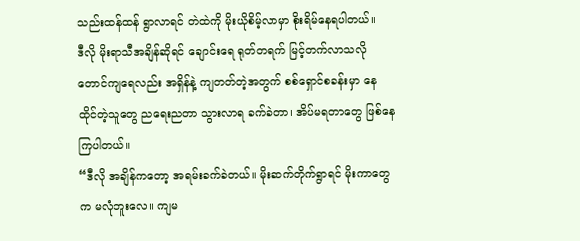သည်းထန်ထန် ရွာလာရင် တဲထဲကို မိုးယိုစိမ့်လာမှာ စိုးရိမ်နေရပါတယ်။
ဒီလို မိုးရာသီအချိန်ဆိုရင် ချောင်းရေ ရုတ်တရက် မြင့်တက်လာသလို တောင်ကျရေလည်း အရှိန်နဲ့ ကျတတ်တဲ့အတွက် စစ်ရှောင်စခန်းမှာ နေထိုင်တဲ့သူတွေ ညရေးညတာ သွားလာရ ခက်ခဲတာ၊ အိပ်မရတာတွေ ဖြစ်နေကြပါတယ်။
“ဒီလို အချိန်ကတော့ အရမ်းခက်ခဲတယ်။ မိုးဆက်တိုက်ရွာရင် မိုးကာတွေက မလုံဘူးလေ။ ကျမ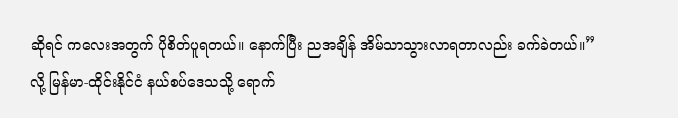ဆိုရင် ကလေးအတွက် ပိုစိတ်ပူရတယ်။ နောက်ပြီး ညအချိန် အိမ်သာသွားလာရတာလည်း ခက်ခဲတယ်။” လို့ မြန်မာ-ထိုင်းနိုင်ငံ နယ်စပ်ဒေသသို့ ရောက်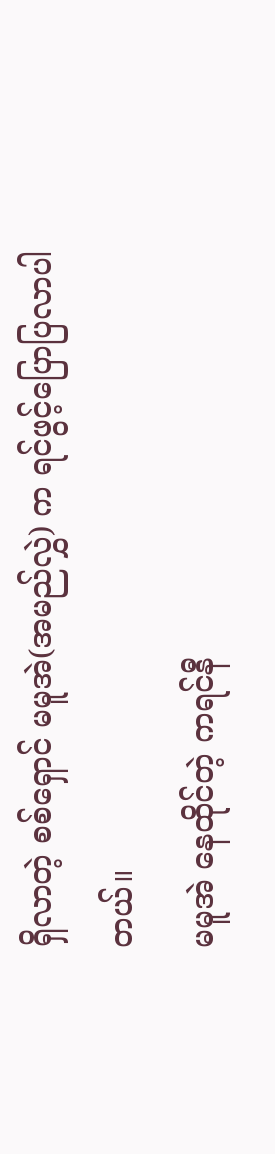ရှိလာတဲ့ စစ်ရှောင် မမူအဲ(အမည်လွှဲ) က ရင်ဖွင့်ပြောပြလာပါတယ်။
မမူအဲ နေထိုင်တဲ့ ကရင်နီ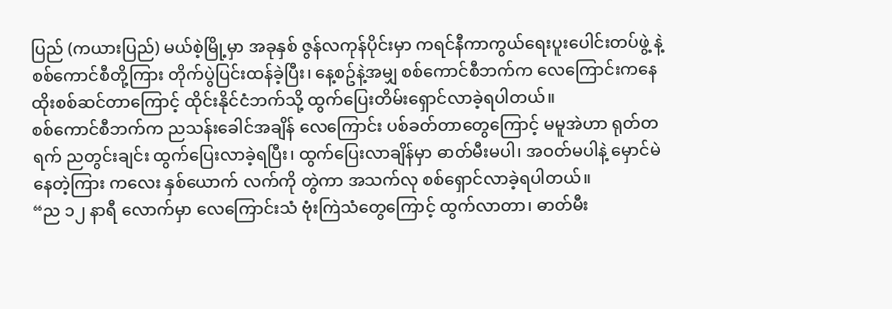ပြည် (ကယားပြည်) မယ်စဲ့မြို့မှာ အခုနှစ် ဇွန်လကုန်ပိုင်းမှာ ကရင်နီကာကွယ်ရေးပူးပေါင်းတပ်ဖွဲ့ နဲ့ စစ်ကောင်စီတို့ကြား တိုက်ပွဲပြင်းထန်ခဲ့ပြီး၊ နေ့စဥ်နဲ့အမျှ စစ်ကောင်စီဘက်က လေကြောင်းကနေ ထိုးစစ်ဆင်တာကြောင့် ထိုင်းနိုင်ငံဘက်သို့ ထွက်ပြေးတိမ်းရှောင်လာခဲ့ရပါတယ်။
စစ်ကောင်စီဘက်က ညသန်းခေါင်အချိန် လေကြောင်း ပစ်ခတ်တာတွေကြောင့် မမူအဲဟာ ရုတ်တရက် ညတွင်းချင်း ထွက်ပြေးလာခဲ့ရပြီး၊ ထွက်ပြေးလာချိန်မှာ ဓာတ်မီးမပါ၊ အဝတ်မပါနဲ့ မှောင်မဲနေတဲ့ကြား ကလေး နှစ်ယောက် လက်ကို တွဲကာ အသက်လု စစ်ရှောင်လာခဲ့ရပါတယ်။
“ည ၁၂ နာရီ လောက်မှာ လေကြောင်းသံ ဗုံးကြဲသံတွေကြောင့် ထွက်လာတာ၊ ဓာတ်မီး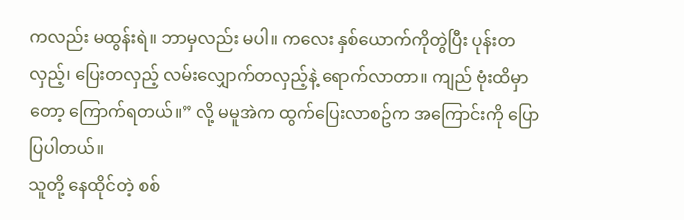ကလည်း မထွန်းရဲ။ ဘာမှလည်း မပါ။ ကလေး နှစ်ယောက်ကိုတွဲပြီး ပုန်းတလှည့်၊ ပြေးတလှည့် လမ်းလျှောက်တလှည့်နဲ့ ရောက်လာတာ။ ကျည် ဗုံးထိမှာတော့ ကြောက်ရတယ်။” လို့ မမူအဲက ထွက်ပြေးလာစဥ်က အကြောင်းကို ပြောပြပါတယ်။
သူတို့ နေထိုင်တဲ့ စစ်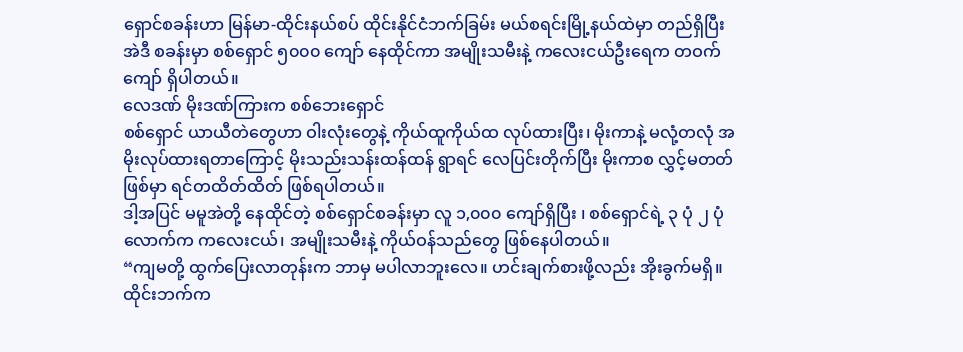ရှောင်စခန်းဟာ မြန်မာ-ထိုင်းနယ်စပ် ထိုင်းနိုင်ငံဘက်ခြမ်း မယ်စရင်းမြို့နယ်ထဲမှာ တည်ရှိပြီး အဲဒီ စခန်းမှာ စစ်ရှောင် ၅၀၀၀ ကျော် နေထိုင်ကာ အမျိုးသမီးနဲ့ ကလေးငယ်ဦးရေက တဝက်ကျော် ရှိပါတယ်။
လေဒဏ် မိုးဒဏ်ကြားက စစ်ဘေးရှောင်
စစ်ရှောင် ယာယီတဲတွေဟာ ဝါးလုံးတွေနဲ့ ကိုယ်ထူကိုယ်ထ လုပ်ထားပြီး၊ မိုးကာနဲ့ မလုံ့တလုံ အမိုးလုပ်ထားရတာကြောင့် မိုးသည်းသန်းထန်ထန် ရွာရင် လေပြင်းတိုက်ပြီး မိုးကာစ လွှင့်မတတ်ဖြစ်မှာ ရင်တထိတ်ထိတ် ဖြစ်ရပါတယ်။
ဒါ့အပြင် မမူအဲတို့ နေထိုင်တဲ့ စစ်ရှောင်စခန်းမှာ လူ ၁,၀၀၀ ကျော်ရှိပြီး ၊ စစ်ရှောင်ရဲ့ ၃ ပုံ ၂ ပုံလောက်က ကလေးငယ်၊ အမျိုးသမီးနဲ့ ကိုယ်ဝန်သည်တွေ ဖြစ်နေပါတယ်။
“ကျမတို့ ထွက်ပြေးလာတုန်းက ဘာမှ မပါလာဘူးလေ။ ဟင်းချက်စားဖို့လည်း အိုးခွက်မရှိ။ ထိုင်းဘက်က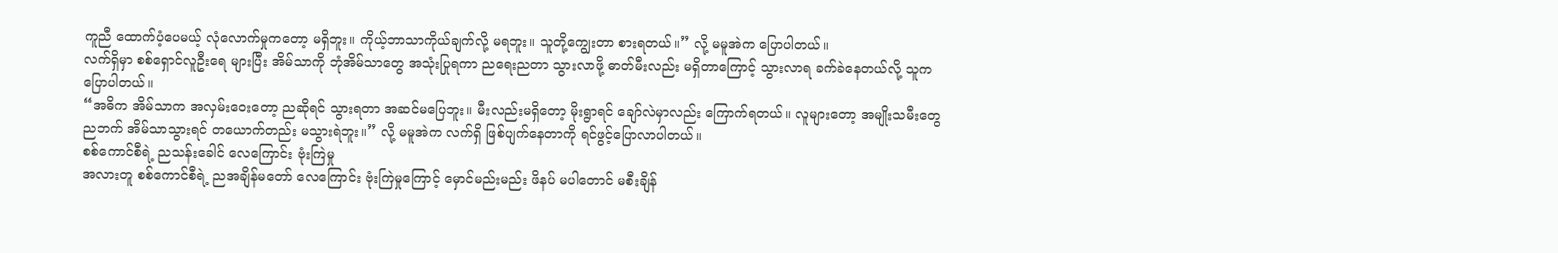ကူညီ ထောက်ပံ့ပေမယ့် လုံလောက်မှုကတော့ မရှိဘူး။ ကိုယ့်ဘာသာကိုယ်ချက်လို့ မရဘူး။ သူတို့ကျွေးတာ စားရတယ်။” လို့ မမူအဲက ပြောပါတယ်။
လက်ရှိမှာ စစ်ရှောင်လူဦးရေ များပြီး အိမ်သာကို ဘုံအိမ်သာတွေ အသုံးပြုရကာ ညရေးညတာ သွားလာဖို့ ဓာတ်မီးလည်း မရှိတာကြောင့် သွားလာရ ခက်ခဲနေတယ်လို့ သူက ပြောပါတယ်။
“အဓိက အိမ်သာက အလှမ်းဝေးတော့ ညဆိုရင် သွားရတာ အဆင်မပြေဘူး။ မီးလည်းမရှိတော့ မိုးရွာရင် ချော်လဲမှာလည်း ကြောက်ရတယ်။ လူများတော့ အမျိုးသမီးတွေ ညဘက် အိမ်သာသွားရင် တယောက်တည်း မသွားရဲဘူး။” လို့ မမူအဲက လက်ရှိ ဖြစ်ပျက်နေတာကို ရင်ဖွင့်ပြောလာပါတယ်။
စစ်ကောင်စီရဲ့ ညသန်းခေါင် လေကြောင်း ဗုံးကြဲမှု
အလားတူ စစ်ကောင်စီရဲ့ ညအချိန်မတော် လေကြောင်း ဗုံးကြဲမှုကြောင့် မှောင်မည်းမည်း ဖိနပ် မပါတောင် မစီးချိန်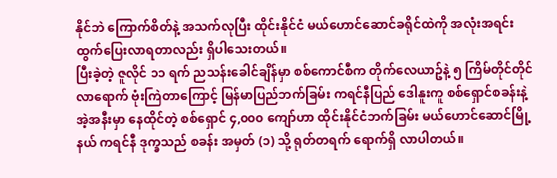နိုင်ဘဲ ကြောက်စိတ်နဲ့ အသက်လုပြီး ထိုင်းနိုင်ငံ မယ်ဟောင်ဆောင်ခရိုင်ထဲကို အလုံးအရင်းထွက်ပြေးလာရတာလည်း ရှိပါသေးတယ်။
ပြီးခဲ့တဲ့ ဇူလိုင် ၁၁ ရက် ညသန်းခေါင်ချိန်မှာ စစ်ကောင်စီက တိုက်လေယာဥ်နဲ့ ၅ ကြိမ်တိုင်တိုင် လာရောက် ဗုံးကြဲတာကြောင့် မြန်မာပြည်ဘက်ခြမ်း ကရင်နီပြည် ဒေါနူးကူ စစ်ရှောင်စခန်းနဲ့ အဲ့အနီးမှာ နေထိုင်တဲ့ စစ်ရှောင် ၄,၀၀၀ ကျော်ဟာ ထိုင်းနိုင်ငံဘက်ခြမ်း မယ်ဟောင်ဆောင်မြို့နယ် ကရင်နီ ဒုက္ခသည် စခန်း အမှတ် (၁) သို့ ရုတ်တရက် ရောက်ရှိ လာပါတယ်။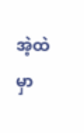အဲ့ထဲမှာ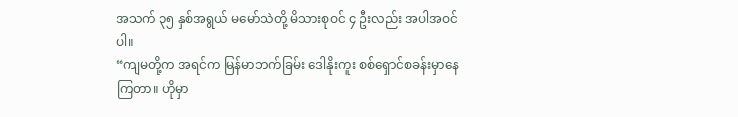အသက် ၃၅ နှစ်အရွယ် မမော်သဲတို့ မိသားစုဝင် ၄ ဦးလည်း အပါအဝင်ပါ။
“ကျမတို့က အရင်က မြန်မာဘက်ခြမ်း ဒေါနိုးကူး စစ်ရှောင်စခန်းမှာနေကြတာ။ ဟိုမှာ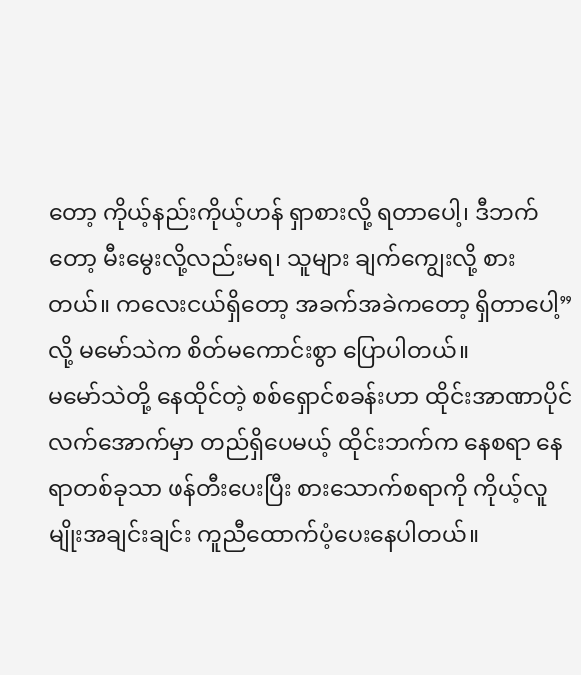တော့ ကိုယ့်နည်းကိုယ့်ဟန် ရှာစားလို့ ရတာပေါ့၊ ဒီဘက်တော့ မီးမွေးလို့လည်းမရ၊ သူများ ချက်ကျွေးလို့ စားတယ်။ ကလေးငယ်ရှိတော့ အခက်အခဲကတော့ ရှိတာပေါ့” လို့ မမော်သဲက စိတ်မကောင်းစွာ ပြောပါတယ်။
မမော်သဲတို့ နေထိုင်တဲ့ စစ်ရှောင်စခန်းဟာ ထိုင်းအာဏာပိုင်လက်အောက်မှာ တည်ရှိပေမယ့် ထိုင်းဘက်က နေစရာ နေရာတစ်ခုသာ ဖန်တီးပေးပြီး စားသောက်စရာကို ကိုယ့်လူမျိုးအချင်းချင်း ကူညီထောက်ပံ့ပေးနေပါတယ်။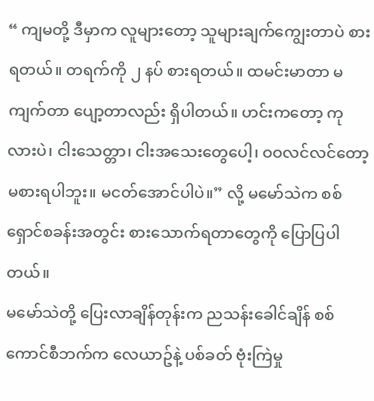“ ကျမတို့ ဒီမှာက လူများတော့ သူများချက်ကျွေးတာပဲ စားရတယ်။ တရက်ကို ၂ နပ် စားရတယ်။ ထမင်းမာတာ မကျက်တာ ပျော့တာလည်း ရှိပါတယ်။ ဟင်းကတော့ ကုလားပဲ၊ ငါးသေတ္တာ၊ ငါးအသေးတွေပေါ့၊ ဝဝလင်လင်တော့ မစားရပါဘူး။ မငတ်အောင်ပါပဲ။” လို့ မမော်သဲက စစ်ရှောင်စခန်းအတွင်း စားသောက်ရတာတွေကို ပြောပြပါတယ်။
မမော်သဲတို့ ပြေးလာချိန်တုန်းက ညသန်းခေါင်ချိန် စစ်ကောင်စီဘက်က လေယာဥ်နဲ့ ပစ်ခတ် ဗုံးကြဲမှု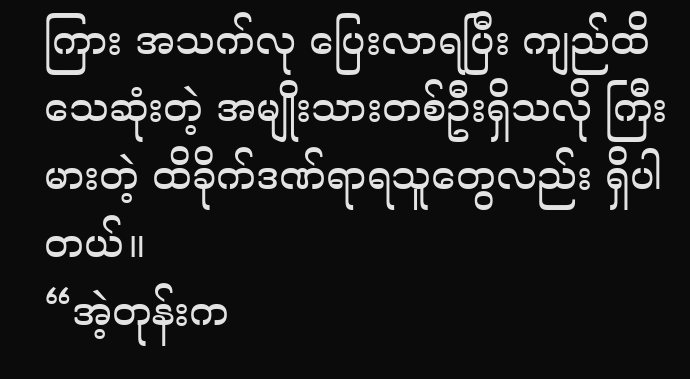ကြား အသက်လု ပြေးလာရပြီး ကျည်ထိ သေဆုံးတဲ့ အမျိုးသားတစ်ဦးရှိသလို ကြီးမားတဲ့ ထိခိုက်ဒဏ်ရာရသူတွေလည်း ရှိပါတယ်။
“အဲ့တုန်းက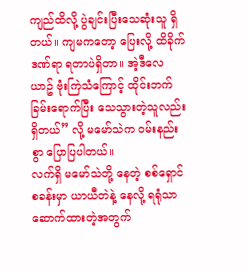ကျည်ထိလို့ ပွဲချင်းပြီးသေဆုံးသူ ရှိတယ်။ ကျမကတော့ ပြေးလို့ ထိခိုက်ဒဏ်ရာ ရတာပဲရှိတာ။ အဲ့ဒီလေယာဥ် ဗုံးကြဲသံကြောင့် ထိုင်းဘက်ခြမ်းရောက်ပြီး သေသွားတဲ့သူလည်း ရှိတယ်” လို့ မမော်သဲက ဝမ်းနည်းစွာ ပြောပြပါတယ်။
လက်ရှိ မမော်သဲတို့ နေတဲ့ စစ်ရှောင်စခန်းမှာ ယာယီတဲနဲ့ နေလို့ ရရုံသာ ဆောက်ထားတဲ့အတွက်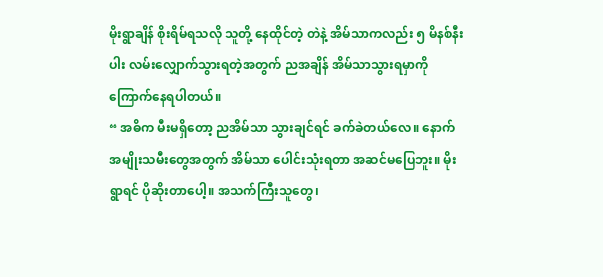မိုးရွာချိန် စိုးရိမ်ရသလို သူတို့ နေထိုင်တဲ့ တဲနဲ့ အိမ်သာကလည်း ၅ မိနစ်နီးပါး လမ်းလျှောက်သွားရတဲ့အတွက် ညအချိန် အိမ်သာသွားရမှာကို ကြောက်နေရပါတယ်။
“ အဓိက မီးမရှိတော့ ညအိမ်သာ သွားချင်ရင် ခက်ခဲတယ်လေ။ နောက်အမျိုးသမီးတွေအတွက် အိမ်သာ ပေါင်းသုံးရတာ အဆင်မပြေဘူး။ မိုးရွာရင် ပိုဆိုးတာပေါ့။ အသက်ကြီးသူတွေ၊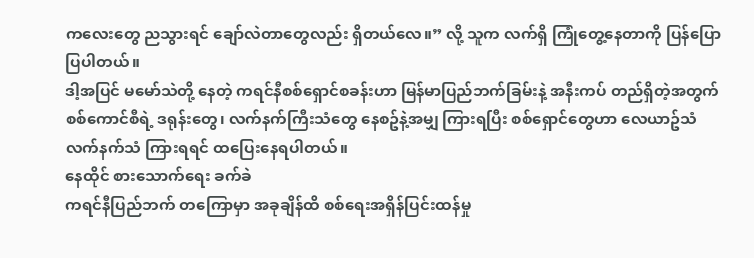ကလေးတွေ ညသွားရင် ချော်လဲတာတွေလည်း ရှိတယ်လေ။” လို့ သူက လက်ရှိ ကြုံတွေ့နေတာကို ပြန်ပြောပြပါတယ်။
ဒါ့အပြင် မမော်သဲတို့ နေတဲ့ ကရင်နီစစ်ရှောင်စခန်းဟာ မြန်မာပြည်ဘက်ခြမ်းနဲ့ အနီးကပ် တည်ရှိတဲ့အတွက် စစ်ကောင်စီရဲ့ ဒရုန်းတွေ၊ လက်နက်ကြီးသံတွေ နေစဥ်နဲ့အမျှ ကြားရပြီး စစ်ရှောင်တွေဟာ လေယာဥ်သံ လက်နက်သံ ကြားရရင် ထပြေးနေရပါတယ်။
နေထိုင် စားသောက်ရေး ခက်ခဲ
ကရင်နီပြည်ဘက် တကြောမှာ အခုချိန်ထိ စစ်ရေးအရှိန်ပြင်းထန်မှု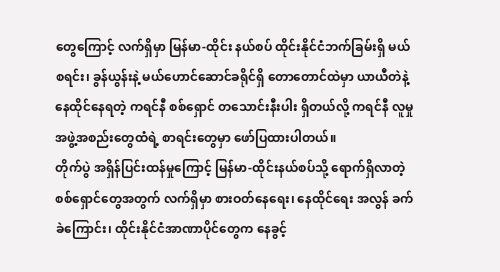တွေကြောင့် လက်ရှိမှာ မြန်မာ-ထိုင်း နယ်စပ် ထိုင်းနိုင်ငံဘက်ခြမ်းရှိ မယ်စရင်း၊ ခွန်ယွန်းနဲ့ မယ်ဟောင်ဆောင်ခရိုင်ရှိ တောတောင်ထဲမှာ ယာယီတဲနဲ့ နေထိုင်နေရတဲ့ ကရင်နီ စစ်ရှောင် တသောင်းနီးပါး ရှိတယ်လို့ ကရင်နီ လူမှုအဖွဲ့အစည်းတွေထံရဲ့ စာရင်းတွေမှာ ဖော်ပြထားပါတယ်။
တိုက်ပွဲ အရှိန်ပြင်းထန်မှုကြောင့် မြန်မာ-ထိုင်းနယ်စပ်သို့ ရောက်ရှိလာတဲ့ စစ်ရှောင်တွေအတွက် လက်ရှိမှာ စားဝတ်နေရေး၊ နေထိုင်ရေး အလွန် ခက်ခဲကြောင်း၊ ထိုင်းနိုင်ငံအာဏာပိုင်တွေက နေခွင့်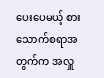ပေးပေမယ့် စားသောက်စရာအတွက်က အလှူ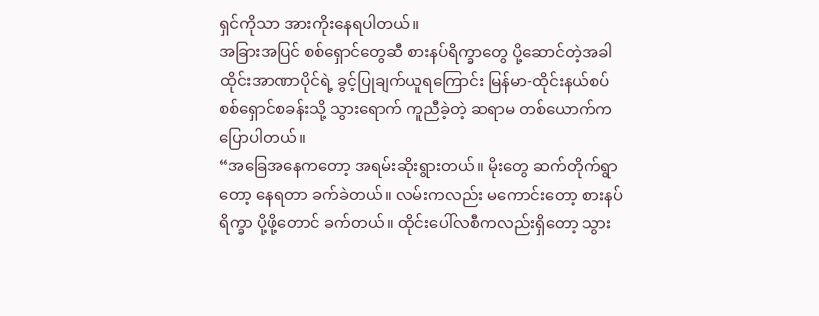ရှင်ကိုသာ အားကိုးနေရပါတယ်။
အခြားအပြင် စစ်ရှောင်တွေဆီ စားနပ်ရိက္ခာတွေ ပို့ဆောင်တဲ့အခါ ထိုင်းအာဏာပိုင်ရဲ့ ခွင့်ပြုချက်ယူရကြောင်း မြန်မာ-ထိုင်းနယ်စပ် စစ်ရှောင်စခန်းသို့ သွားရောက် ကူညီခဲ့တဲ့ ဆရာမ တစ်ယောက်က ပြောပါတယ်။
“အခြေအနေကတော့ အရမ်းဆိုးရွားတယ်။ မိုးတွေ ဆက်တိုက်ရွာတော့ နေရတာ ခက်ခဲတယ်။ လမ်းကလည်း မကောင်းတော့ စားနပ်ရိက္ခာ ပို့ဖို့တောင် ခက်တယ်။ ထိုင်းပေါ်လစီကလည်းရှိတော့ သွား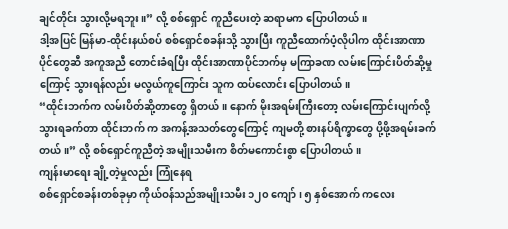ချင်တိုင်း သွားလို့မရဘူး။” လို့ စစ်ရှောင် ကူညီပေးတဲ့ ဆရာမက ပြောပါတယ်။
ဒါ့အပြင် မြန်မာ-ထိုင်းနယ်စပ် စစ်ရှောင်စခန်းသို့ သွားပြီး ကူညီထောက်ပံ့လိုပါက ထိုင်းအာဏာပိုင်တွေဆီ အကူအညီ တောင်းခံရပြီး ထိုင်းအာဏာပိုင်ဘက်မှ မကြာခဏ လမ်းကြောင်းပိတ်ဆို့မှုကြောင့် သွားရန်လည်း မလွယ်ကူကြောင်း သူက ထပ်လောင်း ပြောပါတယ်။
“ထိုင်းဘက်က လမ်းပိတ်ဆို့တာတွေ ရှိတယ်။ နောက် မိုးအရမ်းကြီးတော့ လမ်းကြောင်းပျက်လို့ သွားရခက်တာ ထိုင်းဘက် က အကန့်အသတ်တွေကြောင့် ကျမတို့ စားနပ်ရိက္ခာတွေ ပို့ဖို့အရမ်းခက်တယ်။” လို့ စစ်ရှောင်ကူညီတဲ့ အမျိုးသမီးက စိတ်မကောင်းစွာ ပြောပါတယ်။
ကျန်းမာရေး ချို့တဲ့မှုလည်း ကြုံနေရ
စစ်ရှောင်စခန်းတစ်ခုမှာ ကိုယ်ဝန်သည်အမျိုးသမီး ၁၂၀ ကျော်၊ ၅ နှစ်အောက် ကလေး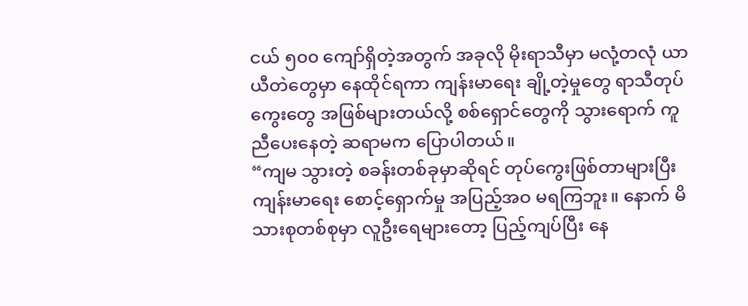ငယ် ၅၀၀ ကျော်ရှိတဲ့အတွက် အခုလို မိုးရာသီမှာ မလုံ့တလုံ ယာယီတဲတွေမှာ နေထိုင်ရကာ ကျန်းမာရေး ချို့တဲ့မှုတွေ ရာသီတုပ်ကွေးတွေ အဖြစ်များတယ်လို့ စစ်ရှောင်တွေကို သွားရောက် ကူညီပေးနေတဲ့ ဆရာမက ပြောပါတယ်။
“ကျမ သွားတဲ့ စခန်းတစ်ခုမှာဆိုရင် တုပ်ကွေးဖြစ်တာများပြီး ကျန်းမာရေး စောင့်ရှောက်မှု အပြည့်အဝ မရကြဘူး။ နောက် မိသားစုတစ်စုမှာ လူဦးရေများတော့ ပြည့်ကျပ်ပြီး နေ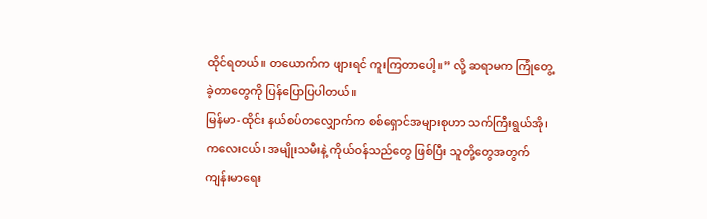ထိုင်ရတယ်။ တယောက်က ဖျားရင် ကူးကြတာပေါ့။” လို့ ဆရာမက ကြုံတွေ့ခဲ့တာတွေကို ပြန်ပြောပြပါတယ်။
မြန်မာ-ထိုင်း နယ်စပ်တလျှောက်က စစ်ရှောင်အများစုဟာ သက်ကြီးရွယ်အို၊ ကလေးငယ်၊ အမျိုးသမီးနဲ့ ကိုယ်ဝန်သည်တွေ ဖြစ်ပြီး သူတို့တွေအတွက် ကျန်းမာရေး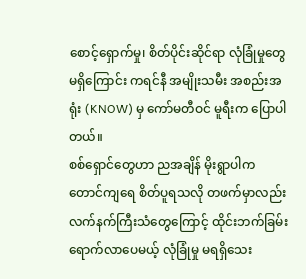စောင့်ရှောက်မှု၊ စိတ်ပိုင်းဆိုင်ရာ လုံခြုံမှုတွေ မရှိကြောင်း ကရင်နီ အမျိုးသမီး အစည်းအရုံး (KNOW) မှ ကော်မတီဝင် မူရီးက ပြောပါတယ်။
စစ်ရှောင်တွေဟာ ညအချိန် မိုးရွာပါက တောင်ကျရေ စိတ်ပူရသလို တဖက်မှာလည်း လက်နက်ကြီးသံတွေကြောင့် ထိုင်းဘက်ခြမ်း ရောက်လာပေမယ့် လုံခြုံမှု မရရှိသေး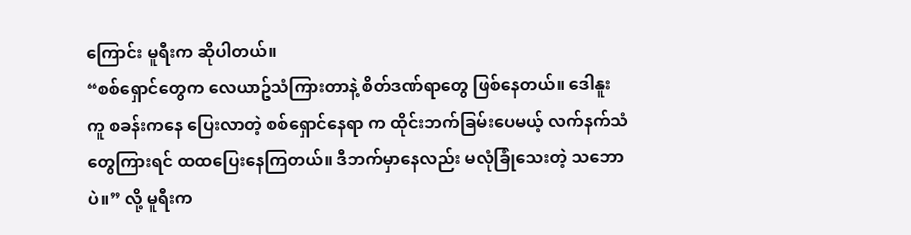ကြောင်း မူရီးက ဆိုပါတယ်။
“စစ်ရှောင်တွေက လေယာဥ်သံကြားတာနဲ့ စိတ်ဒဏ်ရာတွေ ဖြစ်နေတယ်။ ဒေါနူးကူ စခန်းကနေ ပြေးလာတဲ့ စစ်ရှောင်နေရာ က ထိုင်းဘက်ခြမ်းပေမယ့် လက်နက်သံတွေကြားရင် ထထပြေးနေကြတယ်။ ဒီဘက်မှာနေလည်း မလုံခြုံသေးတဲ့ သဘောပဲ။” လို့ မူရီးက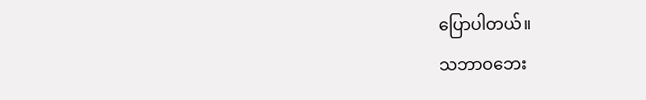ပြောပါတယ်။
သဘာဝဘေး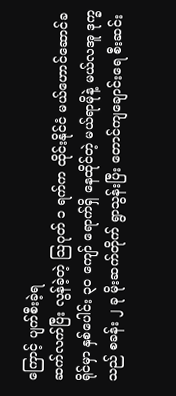ကြောင့် ပျက်စီးခဲ့ရ
ဆက်လက်ပြီး လွန်ခဲ့တဲ့ သြဂုတ် ၁ ရက်က ထိုင်းနိုင်ငံ မယ်ဟောင်ဆောင်ခရိုင်မှာ နှစ်ပေါင်း ၃၀ ကျော် ရောက်ရှိ နေထိုင်တဲ့ မယ်ရာမိုနဲ့ မယ်လအူ ဒုက္ခသည် စခန်း ၂ ခု မိုးဆက်တိုက် ရွာသွန်းပြီး တောင်ကျချောင်းရေ စီးဆင်း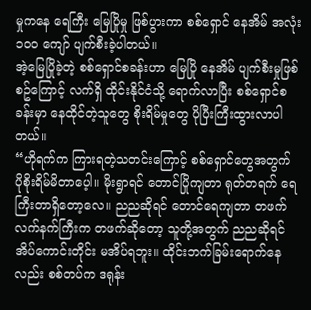မှုကနေ ရေကြီး မြေပြိုမှု ဖြစ်ပွားကာ စစ်ရှောင် နေအိမ် အလုံး ၁၀၀ ကျော် ပျက်စီးခဲ့ပါတယ်။
အဲ့မြေပြိုခဲ့တဲ့ စစ်ရှောင်စခန်းဟာ မြေပြို နေအိမ် ပျက်စီးမှုဖြစ်စဥ်ကြောင့် လက်ရှိ ထိုင်းနိုင်ငံသို့ ရောက်လာပြီး စစ်ရှောင်စခန်းမှာ နေထိုင်တဲ့သူတွေ စိုးရိမ်မှုတွေ ပိုပြီးကြီးထွားလာပါတယ်။
“ဟိုရက်က ကြားရတဲ့သတင်းကြောင့် စစ်ရှောင်တွေအတွက် ပိုစိုးရိမ်မိတာပေ့ါ။ မိုးရွာရင် တောင်ပြိုကျတာ ရုတ်တရက် ရေကြီးတာရှိတော့လေ။ ညညဆိုရင် တောင်ရေကျတာ တဖက် လက်နက်ကြီးက တဖက်ဆိုတော့ သူတို့အတွက် ညညဆိုရင် အိပ်ကောင်းတိုင်း မအိပ်ရဘူး။ ထိုင်းဘက်ခြမ်းရောက်နေလည်း စစ်တပ်က ဒရုန်း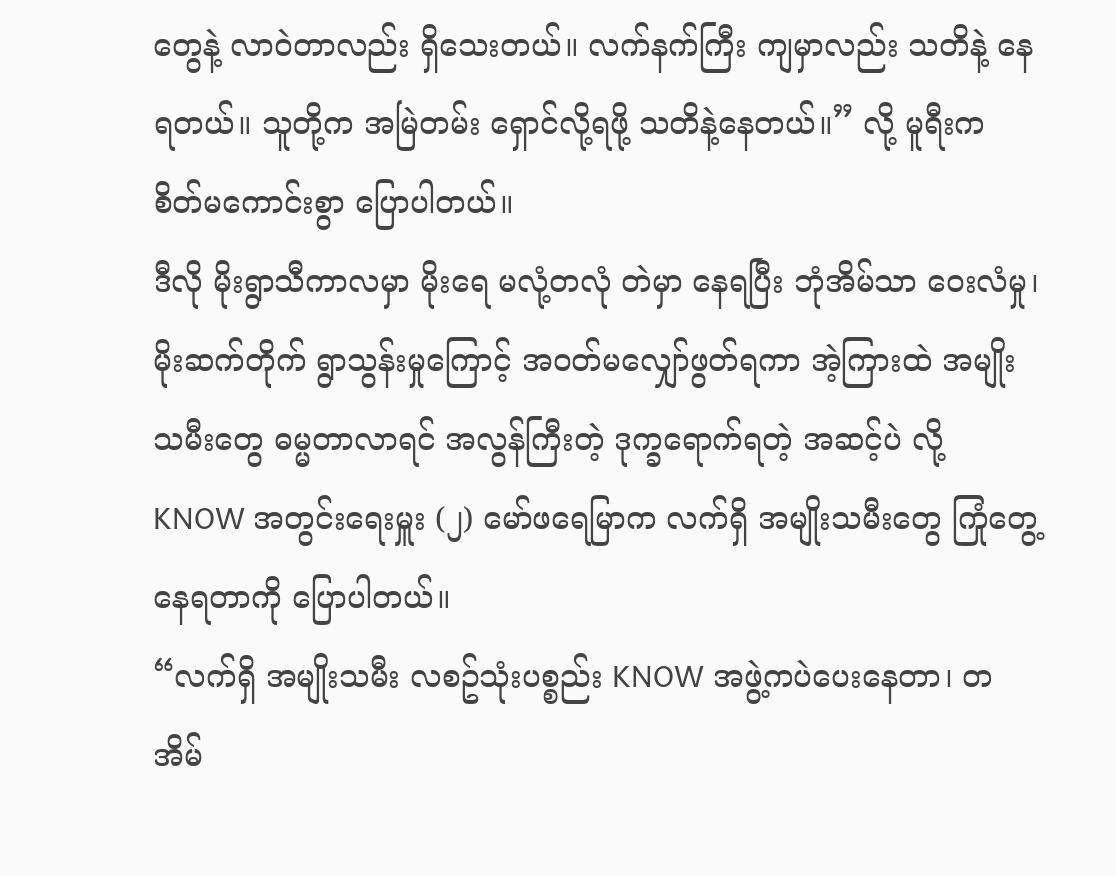တွေနဲ့ လာဝဲတာလည်း ရှိသေးတယ်။ လက်နက်ကြီး ကျမှာလည်း သတိနဲ့ နေရတယ်။ သူတို့က အမြဲတမ်း ရှောင်လို့ရဖို့ သတိနဲ့နေတယ်။” လို့ မူရီးက စိတ်မကောင်းစွာ ပြောပါတယ်။
ဒီလို မိုးရွာသီကာလမှာ မိုးရေ မလုံ့တလုံ တဲမှာ နေရပြီး ဘုံအိမ်သာ ဝေးလံမှု၊ မိုးဆက်တိုက် ရွာသွန်းမှုကြောင့် အဝတ်မလျှော်ဖွတ်ရကာ အဲ့ကြားထဲ အမျိုးသမီးတွေ ဓမ္မတာလာရင် အလွန်ကြီးတဲ့ ဒုက္ခရောက်ရတဲ့ အဆင့်ပဲ လို့ KNOW အတွင်းရေးမှူး (၂) မော်ဖရေမြာက လက်ရှိ အမျိုးသမီးတွေ ကြုံတွေ့နေရတာကို ပြောပါတယ်။
“လက်ရှိ အမျိုးသမီး လစဥ်သုံးပစ္စည်း KNOW အဖွဲ့ကပဲပေးနေတာ၊ တအိမ်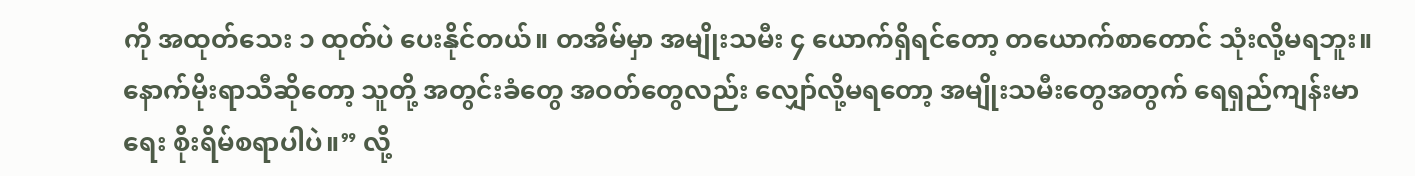ကို အထုတ်သေး ၁ ထုတ်ပဲ ပေးနိုင်တယ်။ တအိမ်မှာ အမျိုးသမီး ၄ ယောက်ရှိရင်တော့ တယောက်စာတောင် သုံးလို့မရဘူး။ နောက်မိုးရာသီဆိုတော့ သူတို့ အတွင်းခံတွေ အဝတ်တွေလည်း လျှော်လို့မရတော့ အမျိုးသမီးတွေအတွက် ရေရှည်ကျန်းမာရေး စိုးရိမ်စရာပါပဲ။” လို့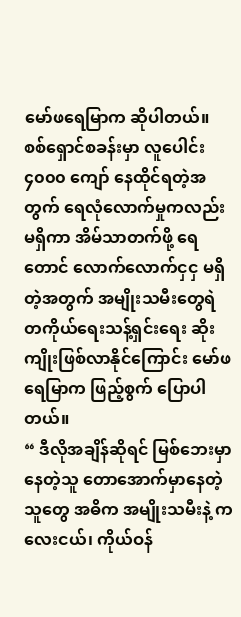မော်ဖရေမြာက ဆိုပါတယ်။
စစ်ရှောင်စခန်းမှာ လူပေါင်း ၄၀၀၀ ကျော် နေထိုင်ရတဲ့အတွက် ရေလုံလောက်မှုကလည်း မရှိကာ အိမ်သာတက်ဖို့ ရေတောင် လောက်လောက်ငှငှ မရှိတဲ့အတွက် အမျိုးသမီးတွေရဲ တကိုယ်ရေးသန့်ရှင်းရေး ဆိုးကျိုးဖြစ်လာနိုင်ကြောင်း မော်ဖရေမြာက ဖြည့်စွက် ပြောပါတယ်။
“ ဒီလိုအချိန်ဆိုရင် မြစ်ဘေးမှာနေတဲ့သူ တောအောက်မှာနေတဲ့သူတွေ အဓိက အမျိုးသမီးနဲ့ ကလေးငယ်၊ ကိုယ်ဝန်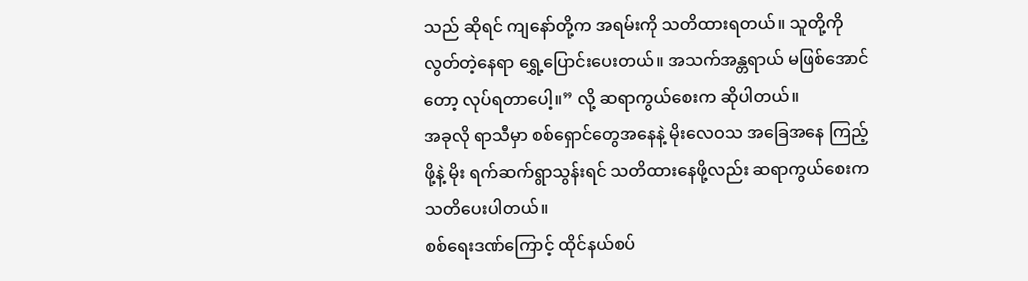သည် ဆိုရင် ကျနော်တို့က အရမ်းကို သတိထားရတယ်။ သူတို့ကို လွတ်တဲ့နေရာ ရွှေ့ပြောင်းပေးတယ်။ အသက်အန္တရာယ် မဖြစ်အောင်တော့ လုပ်ရတာပေါ့။” လို့ ဆရာကွယ်စေးက ဆိုပါတယ်။
အခုလို ရာသီမှာ စစ်ရှောင်တွေအနေနဲ့ မိုးလေဝသ အခြေအနေ ကြည့်ဖို့နဲ့ မိုး ရက်ဆက်ရွာသွန်းရင် သတိထားနေဖို့လည်း ဆရာကွယ်စေးက သတိပေးပါတယ်။
စစ်ရေးဒဏ်ကြောင့် ထိုင်နယ်စပ်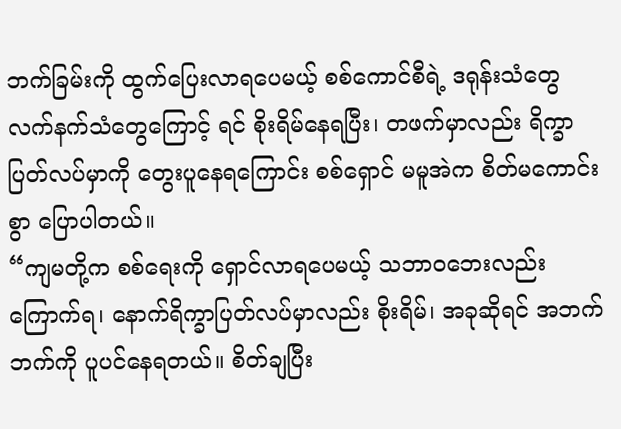ဘက်ခြမ်းကို ထွက်ပြေးလာရပေမယ့် စစ်ကောင်စီရဲ့ ဒရုန်းသံတွေ လက်နက်သံတွေကြောင့် ရင် စိုးရိမ်နေရပြီး၊ တဖက်မှာလည်း ရိက္ခာပြတ်လပ်မှာကို တွေးပူနေရကြောင်း စစ်ရှောင် မမူအဲက စိတ်မကောင်းစွာ ပြောပါတယ်။
“ကျမတို့က စစ်ရေးကို ရှောင်လာရပေမယ့် သဘာဝဘေးလည်း ကြောက်ရ၊ နောက်ရိက္ခာပြတ်လပ်မှာလည်း စိုးရိမ်၊ အခုဆိုရင် အဘက်ဘက်ကို ပူပင်နေရတယ်။ စိတ်ချပြီး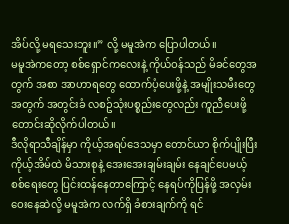အိပ်လို့ မရသေးဘူး။” လို့ မမူအဲက ပြောပါတယ်။
မမူအဲကတော့ စစ်ရှောင်ကလေးနဲ့ ကိုယ်ဝန်သည် မိခင်တွေအတွက် အစာ အာဟာရတွေ ထောက်ပံ့ပေးဖို့နဲ့ အမျိုးသမီးတွေ အတွက် အတွင်းခံ လစဥ်သုံးပစ္စည်းတွေလည်း ကူညီပေးဖို့ တောင်းဆိုလိုက်ပါတယ်။
ဒီလိုရာသီချိန်မှာ ကိုယ့်အရပ်ဒေသမှာ တောင်ယာ စိုက်ပျိုးပြီး ကိုယ့်အိမ်ထဲ မိသားစုနဲ့ အေးအေးချမ်းချမ်း နေချင်ပေမယ့် စစ်ရေးတွေ ပြင်းထန်နေတာကြောင့် နေရပ်ကိုပြန်ဖို့ အလှမ်းဝေးနေဆဲလို့ မမူအဲက လက်ရှိ ခံစားချက်ကို ရင်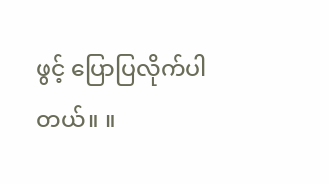ဖွင့် ပြောပြလိုက်ပါတယ်။ ။